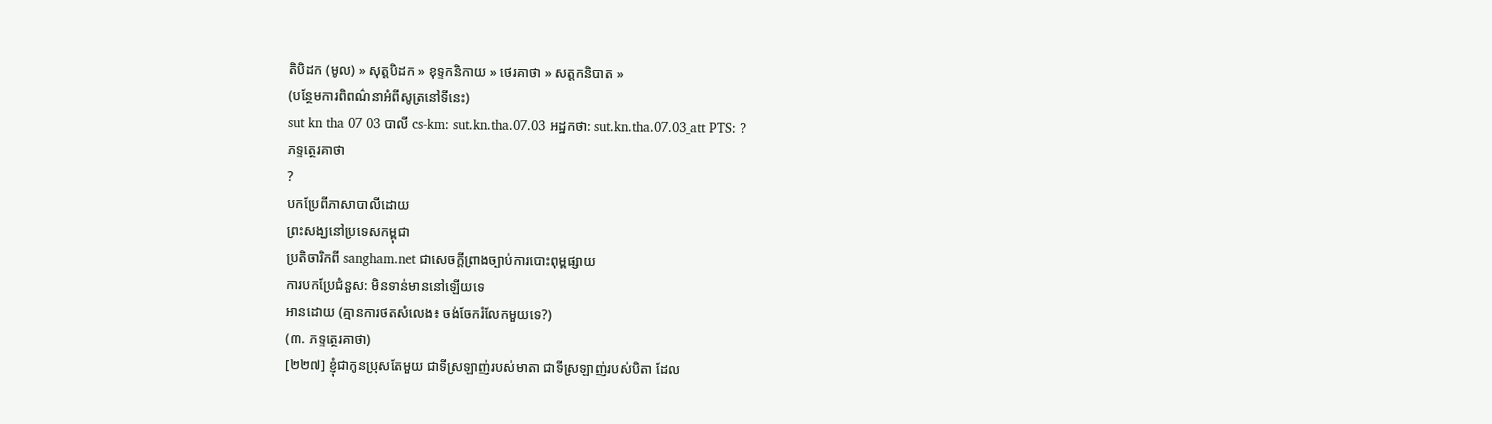តិបិដក (មូល) » សុត្តបិដក » ខុទ្ទកនិកាយ » ថេរគាថា » សត្តកនិបាត »
(បន្ថែមការពិពណ៌នាអំពីសូត្រនៅទីនេះ)
sut kn tha 07 03 បាលី cs-km: sut.kn.tha.07.03 អដ្ឋកថា: sut.kn.tha.07.03_att PTS: ?
ភទ្ទត្ថេរគាថា
?
បកប្រែពីភាសាបាលីដោយ
ព្រះសង្ឃនៅប្រទេសកម្ពុជា
ប្រតិចារិកពី sangham.net ជាសេចក្តីព្រាងច្បាប់ការបោះពុម្ពផ្សាយ
ការបកប្រែជំនួស: មិនទាន់មាននៅឡើយទេ
អានដោយ (គ្មានការថតសំលេង៖ ចង់ចែករំលែកមួយទេ?)
(៣. ភទ្ទត្ថេរគាថា)
[២២៧] ខ្ញុំជាកូនប្រុសតែមួយ ជាទីស្រឡាញ់របស់មាតា ជាទីស្រឡាញ់របស់បិតា ដែល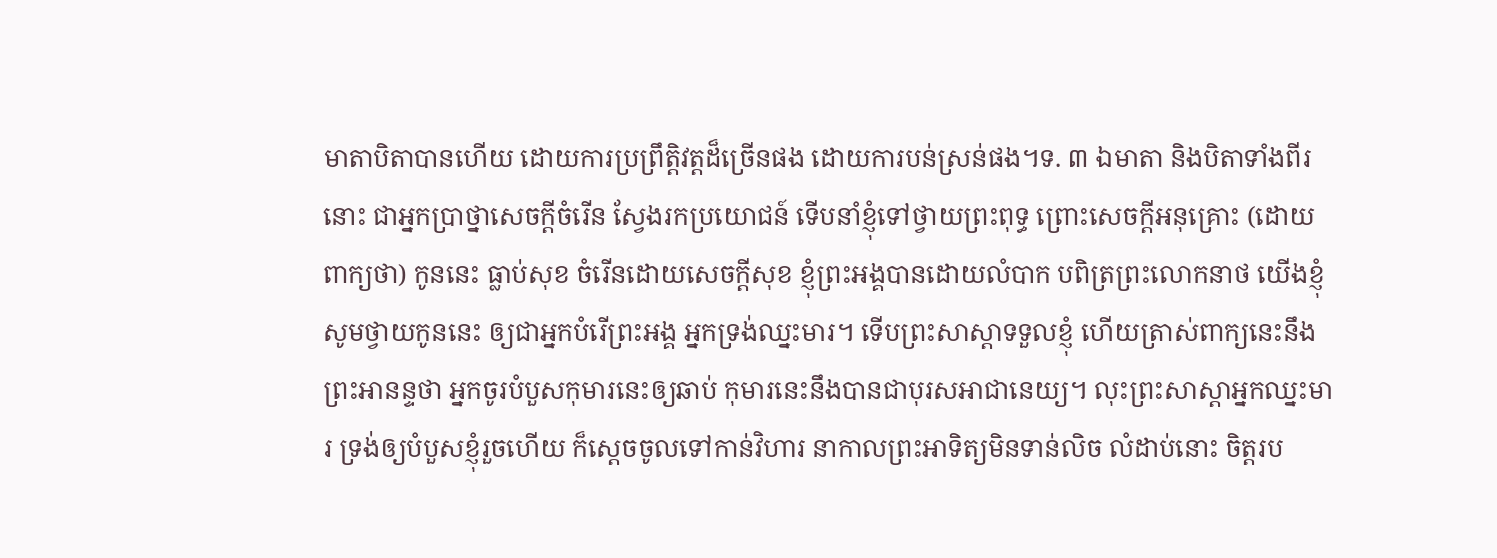មាតាបិតាបានហើយ ដោយការប្រព្រឹត្តិវត្តដ៏ច្រើនផង ដោយការបន់ស្រន់ផង។ទ. ៣ ឯមាតា និងបិតាទាំងពីរនោះ ជាអ្នកប្រាថ្នាសេចក្តីចំរើន ស្វែងរកប្រយោជន៍ ទើបនាំខ្ញុំទៅថ្វាយព្រះពុទ្ធ ព្រោះសេចក្តីអនុគ្រោះ (ដោយពាក្យថា) កូននេះ ធ្លាប់សុខ ចំរើនដោយសេចក្តីសុខ ខ្ញុំព្រះអង្គបានដោយលំបាក បពិត្រព្រះលោកនាថ យើងខ្ញុំសូមថ្វាយកូននេះ ឲ្យជាអ្នកបំរើព្រះអង្គ អ្នកទ្រង់ឈ្នះមារ។ ទើបព្រះសាស្តាទទួលខ្ញុំ ហើយត្រាស់ពាក្យនេះនឹងព្រះអានន្ទថា អ្នកចូរបំបួសកុមារនេះឲ្យឆាប់ កុមារនេះនឹងបានជាបុរសអាជានេយ្យ។ លុះព្រះសាស្តាអ្នកឈ្នះមារ ទ្រង់ឲ្យបំបួសខ្ញុំរួចហើយ ក៏ស្តេចចូលទៅកាន់វិហារ នាកាលព្រះអាទិត្យមិនទាន់លិច លំដាប់នោះ ចិត្តរប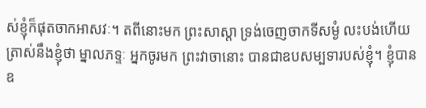ស់ខ្ញុំក៏ផុតចាកអាសវៈ។ តពីនោះមក ព្រះសាស្តា ទ្រង់ចេញចាកទីសម្ងំ លះបង់ហើយ ត្រាស់នឹងខ្ញុំថា ម្នាលភទ្ទៈ អ្នកចូរមក ព្រះវាចានោះ បានជាឧបសម្បទារបស់ខ្ញុំ។ ខ្ញុំបានឧ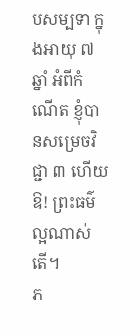បសម្បទា ក្នុងអាយុ ៧ ឆ្នាំ អំពីកំណើត ខ្ញុំបានសម្រេចវិជ្ជា ៣ ហើយ ឱ! ព្រះធម៌ល្អណាស់តើ។
ភ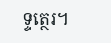ទ្ទត្ថេរ។